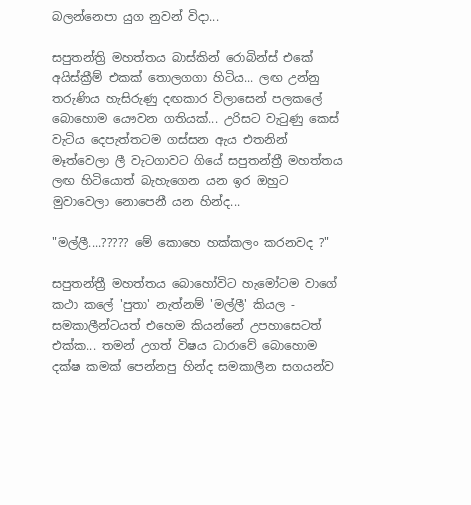බලන්නෙපා යුග නුවන් විදා...

සපුතන්ත්‍රි මහත්තය බාස්කින් රොබින්ස් එකේ අයිස්ක්‍රීම් එකක් තොලගගා හිටිය... ලඟ උන්නු තරුණිය හැසිරුණු දඟකාර විලාසෙන් පලකලේ බොහොම යෞවන ගතියක්... උරිසට වැ‍ටුණු කෙස් වැටිය දෙපැත්තටම ගස්සන ඇය එතනින් මෑත්වෙලා ලී වැටගාවට ගියේ සපුතන්ත්‍රී මහත්තය ලඟ හිටියොත් බැහැගෙන යන ඉර ඔහුට මුවාවෙලා නොපෙනී යන හින්ද...

"මල්ලී....????? මේ කොහෙ හක්කලං කරනවද ?"

සපුතන්ත්‍රී මහත්තය බොහෝවිට හැමෝටම වාගේ කථා කලේ 'පුතා' නැත්නම් 'මල්ලී' කියල - සමකාලීන්ටයත් එහෙම කියන්නේ උපහාසෙටත් එක්ක... තමන් උගත් විෂය ධාරාවේ බොහොම දක්ෂ කමක් පෙන්නපු හින්ද සමකාලීන සගයන්ව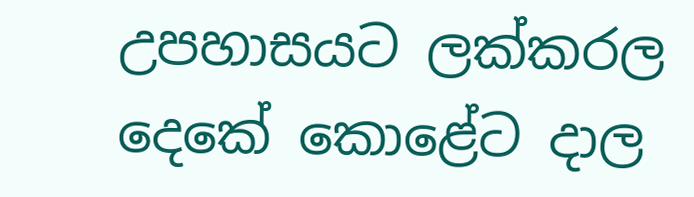උපහාසයට ලක්කරල දෙකේ කොළේට දාල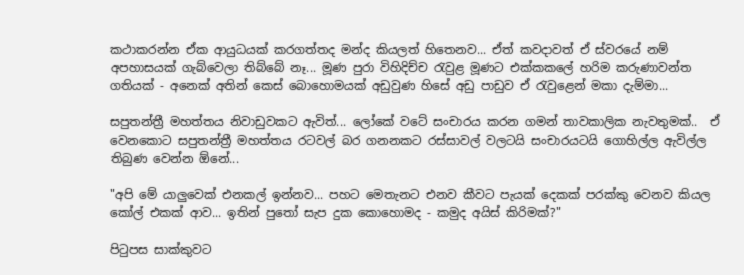කථාකරන්න ඒක ආයුධයක් කරගත්තද මන්ද කියලත් හිතෙනව... ඒත් කවදාවත් ඒ ස්වරයේ නම් අපහාසයක් ගැබ්වෙලා තිබ්බේ නෑ... මූණ පුරා විහිදිච්ච ‍රැවුළ මූණට එක්කකලේ හරිම කරුණාවන්ත ගතියක් - අනෙක් අතින් කෙස් බොහොමයක් අඩුවුණ හිසේ අඩු පාඩුව ඒ ‍රැවුළෙන් මකා දැම්මා...

සපුතන්ත්‍රී මහත්තය නිවාඩුවකට ඇවිත්... ලෝකේ වටේ සංචාරය කරන ගමන් තාවකාලික නැවතුමක්..  ඒ වෙනකොට සපුතන්ත්‍රී මහත්තය රටවල් බර ගනනකට රස්සාවල් වලටයි සංචාරයටයි ගොහිල්ල ඇවිල්ල තිබුණ වෙන්න ඕනේ...

"අපි මේ යාලුවෙක් එනකල් ඉන්නව... පහට මෙතැනට එනව කීවට පැයක් දෙකක් පරක්කු වෙනව කියල කෝල් එකක් ආව... ඉතින් පු‍තෝ සැප දුක කොහොමද - කමුද අයිස් කිරිමක්?"

පිටුපස සාක්කුවට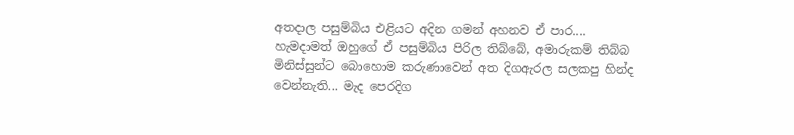අතදාල පසුම්බිය එළියට අදින ගමන් අහනව ඒ පාර.... හැමදාමත් ඔහුගේ ඒ පසුම්බිය පිරිල තිබ්බේ, අමාරුකම් තිබ්බ මිනිස්සුන්ට බොහොම කරුණාවෙන් අත දිගඇරල සලකපු හින්ද වෙන්නැති... මැද පෙරදිග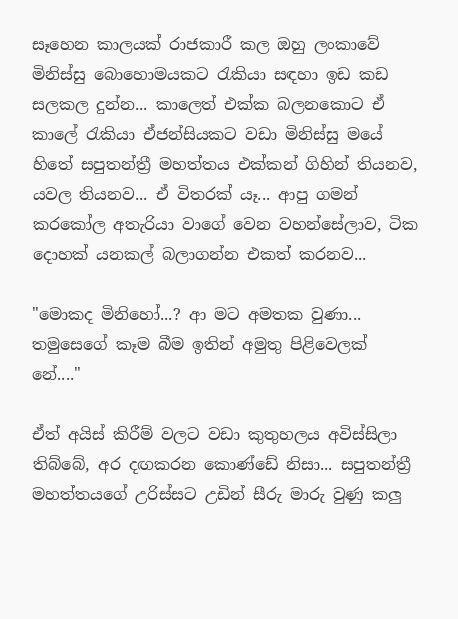සෑහෙන කාලයක් රාජකාරී කල ඔහු ලංකාවේ මිනිස්සු බොහොමයකට ‍රැකියා සඳහා ඉඩ කඩ සලකල දුන්න... කාලෙත් එක්ක බලනකොට ඒ කාලේ ‍රැකියා ඒජන්සියකට වඩා මිනිස්සු මයේ හිතේ සපුතන්ත්‍රී මහත්තය එක්කන් ගිහින් තියනව, යවල තියනව... ඒ විතරක් යෑ... ආපු ගමන් කරකෝල අතැරියා වාගේ වෙන වහන්සේලාව, ටික දොහක් යනකල් බලාගන්න එකත් කරනව...

"මොකද මිනිහෝ...? ආ මට අමතක වුණා... තමුසෙගේ කෑම බීම ඉතින් අමුතු පිළිවෙලක් නේ...."

ඒත් අයිස් කිරීම් වලට වඩා කුතුහලය අවිස්සිලා තිබ්බේ, අර දඟකරන කොණ්ඩේ නිසා... සපුතන්ත්‍රී මහත්තයගේ උරිස්සට උඩින් සීරු මාරු වුණු කලු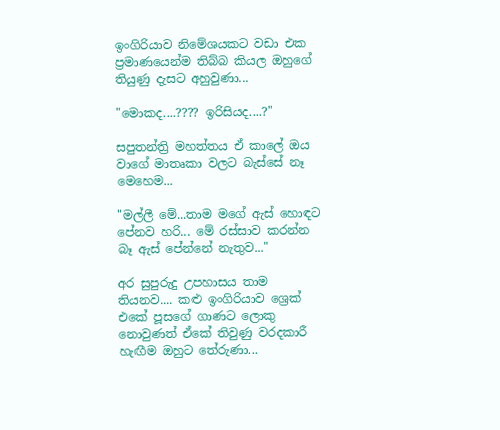ඉංගිරියාව නිමේශයකට වඩා එක ප්‍රමාණයෙන්ම තිබ්බ කියල ඔහුගේ තියුණු දැසට අහුවුණා...

"මොකද....???? ඉරිසියද....?"

සපුතන්ත්‍රි මහත්තය ඒ කාලේ ඔය වාගේ මාතෘකා වලට බැස්සේ නෑ මෙහෙම...

"මල්ලී මේ...තාම මගේ ඇස් හොඳට පේනව හරි... මේ රස්සාව කරන්න බෑ ඇස් පේන්නේ නැතුව..."

අර සුපුරුදු උපහාසය තාම තියනව.... කළු ඉංගිරියාව ශ්‍රෙක් එකේ පූසගේ ගාණට ලොකු නොවුණත් ඒකේ තිවුණු වරදකාරී හැඟීම ඔහුට තේරුණා...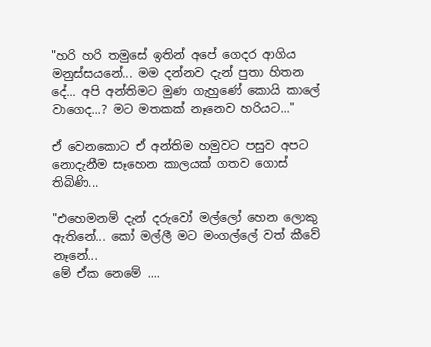"හරි හරි තමුසේ ඉතින් අපේ ගෙදර ආගිය මනුස්සයනේ... මම දන්නව දැන් පුතා හිතන දේ... අපි අන්තිමට මුණ ගැහුණේ කොයි කාලේ වාගෙද...? මට මතකක් නෑනෙව හරියට..."

ඒ වෙනකොට ඒ අන්තිම හමුවට පසුව අපට නොදැනීම සෑහෙන කාලයක් ගතව ගොස් තිබිණි...

"එහෙමනම් දැන් දරුවෝ මල්ලෝ හෙන ලොකු ඇතිනේ... කෝ මල්ලී මට මංගල්ලේ වත් කීවේ නෑනේ...
මේ ඒක නෙමේ ....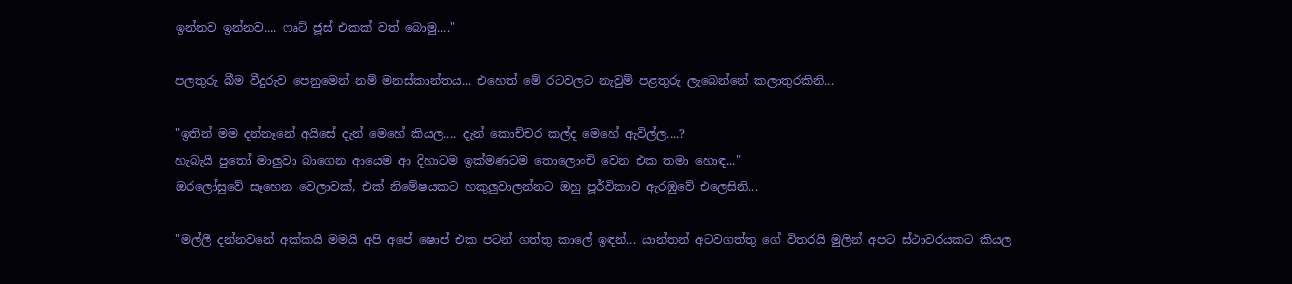ඉන්නව ඉන්නව.... ෆෘට් ජූස් එකක් වත් බොමු...."

පලතුරු බීම වීදුරුව පෙනුමෙන් නම් මනස්කාන්තය... එහෙත් මේ රටවලට නැවුම් පළතුරු ලැබෙන්නේ කලාතුරකිනි...

"ඉතින් මම දන්නෑනේ අයිසේ දැන් මෙහේ කියල.... දැන් කොච්චර කල්ද මෙහේ ඇවිල්ල....?
හැබැයි පු‍තෝ මාලුවා බාගෙන ආයෙම ආ දිහාටම ඉක්මණටම තොලොංචි වෙන එක තමා හොඳ..."
ඔරලෝසුවේ සෑහෙන වෙලාවක්, එක් නිමේෂයකට හකුලුවාලන්නට ඔහු පූර්විකාව ඇරඹුවේ එලෙසිනි...

"මල්ලී දන්නවනේ අක්කයි මමයි අපි අපේ ෂොප් එක පටන් ගත්තු කාලේ ඉඳන්... යාන්තන් අටවගත්තු ගේ විතරයි මුලින් අපට ස්ථාවරයකට කියල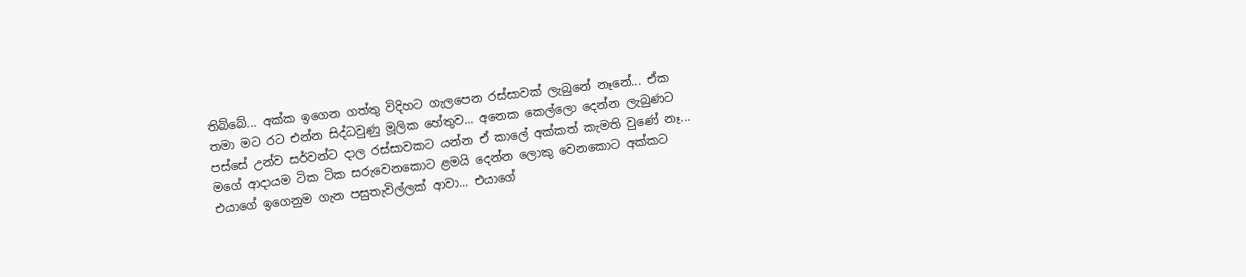තිබ්බේ... අක්ක ඉගෙන ගත්තු විදිහට ගැලපෙන රස්සාවක් ලැබුනේ නෑනේ... ඒක තමා මට රට එන්න සිද්ධවුණු මූලික හේතුව... අනෙක කෙල්ලො දෙන්න ලැබුණට පස්සේ උන්ව සර්වන්ට දාල රස්සාවකට යන්න ඒ කාලේ අක්කත් කැමති වුණේ නෑ... මගේ ආදායම ටික ටික සරුවෙනකොට ළමයි දෙන්න ලොකු වෙනකොට අක්කට එයාගේ ඉගෙනුම ගැන පසුතැවිල්ලක් ආවා... එයාගේ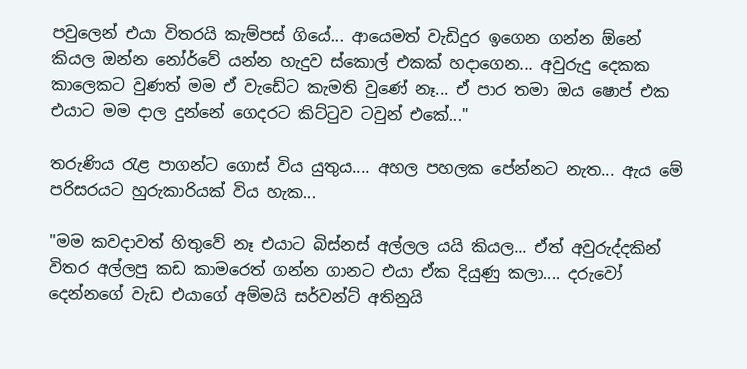පවුලෙන් එයා විතරයි කැම්පස් ගියේ... ආයෙමත් වැඩිදුර ඉගෙන ගන්න ඕනේ කියල ඔන්න නෝර්වේ යන්න හැදුව ස්කොල් එකක් හදාගෙන... අවුරුදු දෙකක කාලෙකට වුණත් මම ඒ වැඩේට කැමති වුණේ නෑ... ඒ පාර තමා ඔය ෂොප් එක එයාට මම දාල දුන්නේ ගෙදරට කිට්‍ටුව ටවුන් එකේ..."

තරුණිය ‍රැළ පාගන්ට ගොස් විය යුතුය.... අහල පහලක පේන්නට නැත... ඇය මේ පරිසරයට හුරුකාරියක් විය හැක...

"මම කවදාවත් හිතුවේ නෑ එයාට බිස්නස් අල්ලල යයි කියල... ඒත් අවුරුද්දකින් විතර අල්ලපු කඩ කාමරෙත් ගන්න ගානට එයා ඒක දියුණු කලා.... දරුවෝ දෙන්නගේ වැඩ එයාගේ අම්මයි සර්වන්ට් අතිනුයි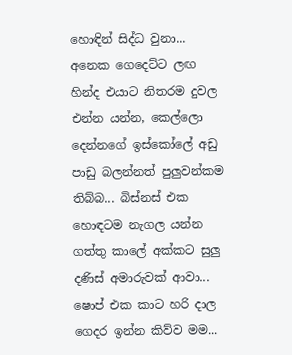හොඳින් සිද්ධ වුනා... අනෙක ගෙදෙට්ට ලඟ හින්ද එයාට නිතරම දුවල එන්න යන්න, කෙල්ලො දෙන්නගේ ඉස්කෝලේ අඩු පාඩු බලන්නත් පුලුවන්කම තිබ්බ... බිස්නස් එක හොඳටම නැගල යන්න ගත්තු කාලේ අක්කට සුලු දණිස් අමාරුවක් ආවා... ෂොප් එක කාට හරි දාල ගෙදර ඉන්න කිව්ව මම...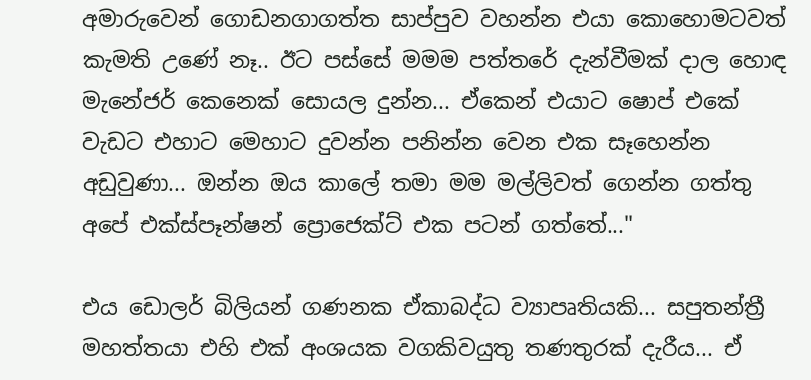අමාරුවෙන් ගොඩනගාගත්ත සාප්පුව වහන්න එයා කොහොමටවත් කැමති උණේ නෑ.. ඊට පස්සේ මමම පත්තරේ දැන්වීමක් දාල හොඳ මැනේජර් කෙනෙක් සොයල දුන්න... ඒකෙන් එයාට ෂොප් එකේ වැඩට එහාට මෙහාට දුවන්න පනින්න වෙන එක සෑහෙන්න අඩුවුණා... ඔන්න ඔය කාලේ තමා මම මල්ලිවත් ගෙන්න ගත්තු අපේ එක්ස්පෑන්ෂන් ප්‍රොජෙක්ට් එක පටන් ගත්තේ..."

එය ඩොලර් බිලියන් ගණනක ඒකාබද්ධ ව්‍යාපෘතියකි... සපුතන්ත්‍රී මහත්තයා එහි එක් අංශයක වගකිවයුතු තණතුරක් දැරීය... ඒ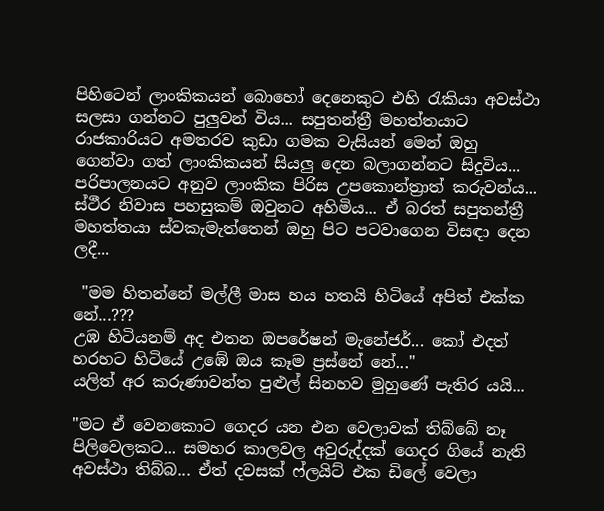පිහිටෙන් ලාංකිකයන් බොහෝ දෙනෙකුට එහි ‍රැකියා අවස්ථා සලසා ගන්නට පුලුවන් විය... සපුතන්ත්‍රී මහත්තයාට රාජකාරියට අමතරව කුඩා ගමක වැසියන් මෙන් ඔහු ගෙන්වා ගත් ලාංකිකයන් සියලු දෙන බලාගන්නට සිදුවිය... පරිපාලනයට අනුව ලාංකික පිරිස උපකොන්ත්‍රාත් කරුවන්ය... ස්ථීර නිවාස පහසුකම් ඔවුනට අහිමිය... ඒ බරත් සපුතන්ත්‍රී මහත්තයා ස්වකැමැත්තෙන් ඔහු පිට පටවාගෙන විසඳා දෙන ලදී...

 "මම හිතන්නේ මල්ලී මාස හය හතයි හිටියේ අපිත් එක්ක නේ...???
උඹ හිටියනම් අද එතන ඔපරේෂන් මැනේජර්... කෝ එදත් හරහට හිටියේ උඹේ ඔය කෑම ප්‍රස්නේ නේ..."
යලිත් අර කරුණාවන්ත පුළුල් සිනහව මුහුණේ පැතිර යයි...

"මට ඒ වෙනකොට ගෙදර යන එන වෙලාවක් තිබ්බේ නෑ පිලිවෙලකට... සමහර කාලවල අවුරුද්දක් ගෙදර ගියේ නැති අවස්ථා තිබ්බ... ඒත් දවසක් ෆ්ලයිට් එක ඩිලේ වෙලා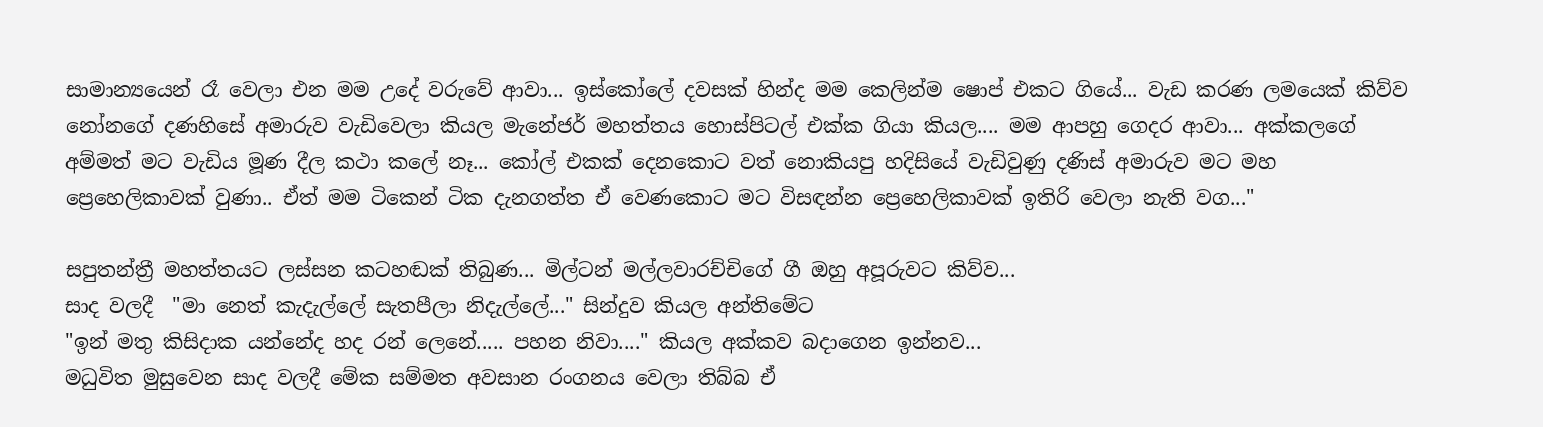සාමාන්‍යයෙන් රෑ වෙලා එන මම උදේ වරුවේ ආවා... ඉස්කෝලේ දවසක් හින්ද මම කෙලින්ම ෂොප් එකට ගියේ... වැඩ කරණ ලමයෙක් කිව්ව නෝනගේ දණහිසේ අමාරුව වැඩිවෙලා කියල මැනේජර් මහත්තය හොස්පිටල් එක්ක ගියා කියල.... මම ආපහු ගෙදර ආවා... අක්කලගේ අම්මත් මට වැඩිය මූණ දීල කථා කලේ නෑ... කෝල් එකක් දෙනකොට වත් නොකියපු හදිසියේ වැඩිවුණු දණිස් අමාරුව මට මහ ප්‍රෙහෙලිකාවක් වුණා.. ඒත් මම ටිකෙන් ටික දැනගත්ත ඒ වෙණකොට මට විසඳන්න ප්‍රෙහෙලිකාවක් ඉතිරි වෙලා නැති වග..."

සපුතන්ත්‍රී මහත්තයට ලස්සන කටහඬක් තිබුණ... මිල්ටන් මල්ලවාරච්චිගේ ගී ඔහු අපූරුවට කිව්ව...
සාද වලදී  "මා නෙත් කැදැල්ලේ සැතපීලා නිදැල්ලේ..." සින්දුව කියල අන්තිමේට
"ඉන් මතු කිසිදාක යන්නේද හද රන් ලෙනේ..... පහන නිවා...." කියල අක්කව බදාගෙන ඉන්නව...
මධුවිත මුසුවෙන සාද වලදී මේක සම්මත අවසාන රංගනය වෙලා තිබ්බ ඒ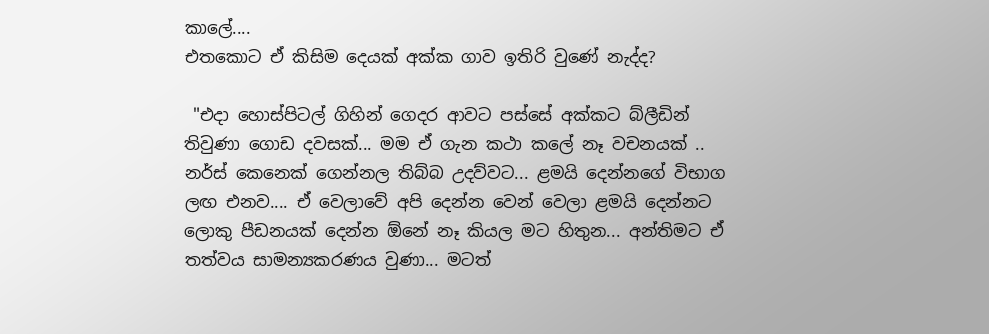කාලේ....
එතකොට ඒ කිසිම දෙයක් අක්ක ගාව ඉතිරි වුණේ නැද්ද?

 "එදා හොස්පිටල් ගිහින් ගෙදර ආවට පස්සේ අක්කට බ්ලීඩින් තිවුණා ගොඩ දවසක්... මම ඒ ගැන කථා කලේ නෑ වචනයක් .. නර්ස් කෙනෙක් ගෙන්නල තිබ්බ උදව්වට... ළමයි දෙන්නගේ විභාග ලඟ එනව.... ඒ වෙලාවේ අපි දෙන්න වෙන් වෙලා ළමයි දෙන්නට ලොකු පීඩනයක් දෙන්න ඕනේ නෑ කියල මට හිතුන... අන්තිමට ඒ තත්වය සාමන්‍යකරණය වුණා... මටත්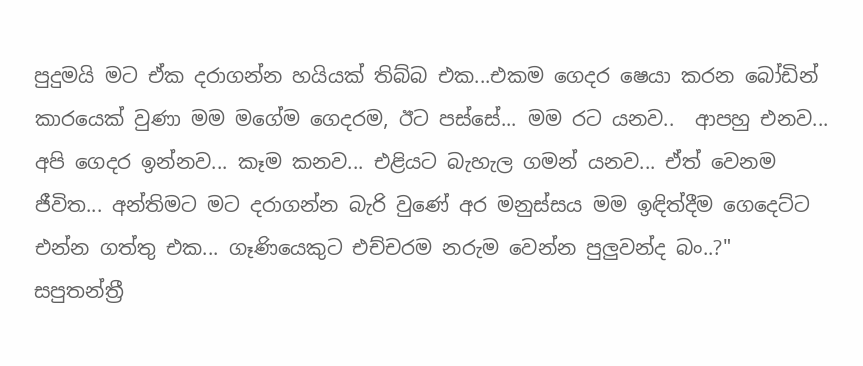පුදුමයි මට ඒක දරාගන්න හයියක් තිබ්බ එක...එකම ගෙදර ෂෙයා කරන බෝඩින් කාරයෙක් වුණා මම මගේම ගෙදරම, ඊට පස්සේ... මම රට යනව..  ආපහු එනව... අපි ගෙදර ඉන්නව... කෑම කනව... එළියට බැහැල ගමන් යනව... ඒත් වෙනම ජීවිත... අන්තිමට මට දරාගන්න බැරි වුණේ අර මනුස්සය මම ඉඳිත්දීම ගෙදෙට්ට එන්න ගත්තු එක... ගෑණියෙකුට එච්චරම නරුම වෙන්න පුලුවන්ද බං..?"
සපුතන්ත්‍රී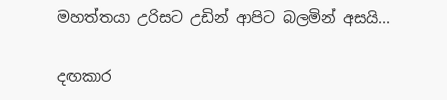මහත්තයා උරිසට උඩින් ආපිට බලමින් අසයි...

දඟකාර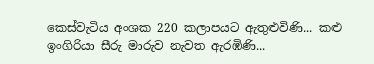කෙස්වැටිය අංශක 220 කලාපයට ඇතුළුවිණි... කළු ඉංගිරියා සීරු මාරුව නැවත ඇරඹිණි...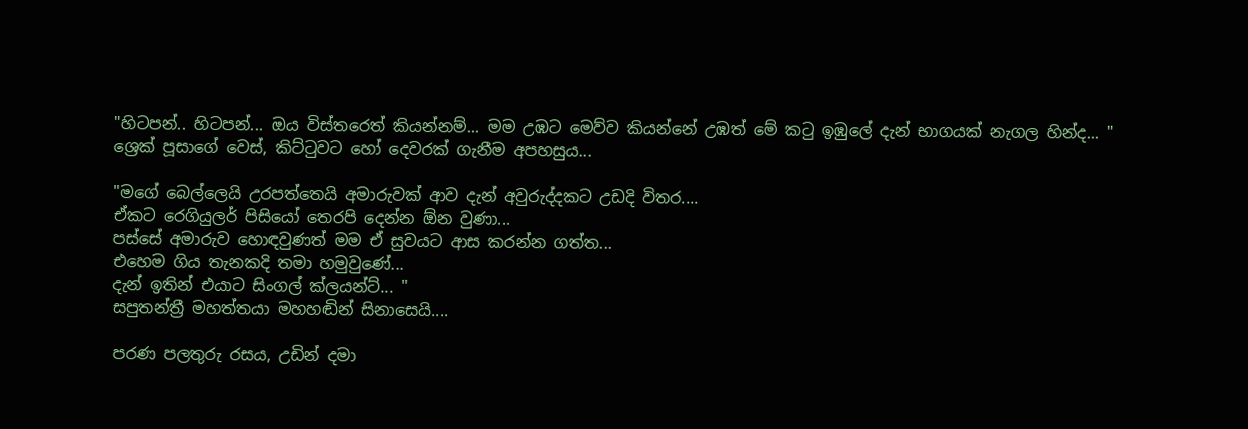"හිටපන්.. හිටපන්... ඔය විස්තරෙත් කියන්නම්... මම උඹට මෙව්ව කියන්නේ උඹත් මේ ක‍ටු ඉඹුලේ දැන් භාගයක් නැගල හින්ද... "
ශ්‍රෙක් පූසාගේ වෙස්, කිට්ටුවට හෝ දෙවරක් ගැනීම අපහසුය...

"මගේ බෙල්ලෙයි උරපත්තෙයි අමාරුවක් ආව දැන් අවුරුද්දකට උඩදි විතර....
ඒකට රෙගියුලර් පිසියෝ තෙරපි දෙන්න ඕන වුණා...
පස්සේ අමාරුව හොඳවුණත් මම ඒ සුවයට ආස කරන්න ගත්ත...
එහෙම ගිය තැනකදි තමා හමුවුණේ...
දැන් ඉතින් එයාට සිංගල් ක්ලයන්ට්... "
සපුතන්ත්‍රී මහත්තයා මහහඬින් සිනාසෙයි....

පරණ පලතුරු රසය, උඩින් දමා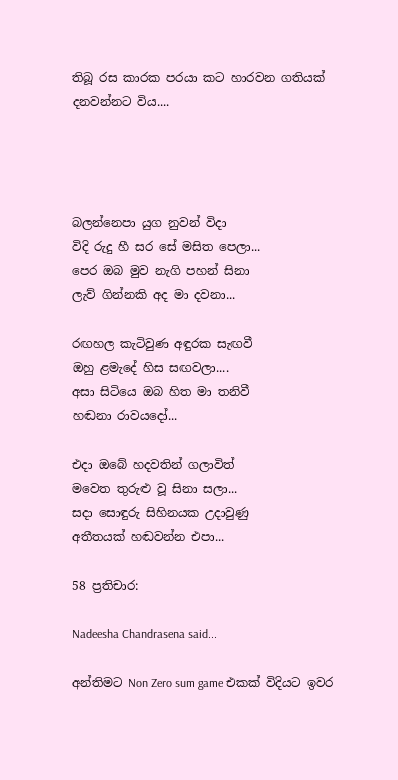තිබූ රස කාරක පරයා කට හාරවන ගතියක් දනවන්නට විය....




බලන්නෙපා යුග නුවන් විදා
විදි රුදු හී සර සේ මසිත පෙලා...
පෙර ඔබ මුව නැගි පහන් සිනා
ලැව් ගින්නකි අද මා දවනා...

රඟහල කැටිවුණ අඳුරක සැඟවී
ඔහු ළමැදේ හිස සඟවලා....
අසා සිටියෙ ඔබ හිත මා තනිවී
හඬනා රාවයදෝ...

එදා ඔබේ හදවතින් ගලාවිත්
මවෙත තුරුළු වූ සිනා සලා...
සදා සොඳුරු සිහිනයක උදාවුණු
අතීතයක් හඬවන්න එපා...

58 ප්‍රතිචාර:

Nadeesha Chandrasena said...

අන්තිමට Non Zero sum game එකක් විදියට ඉවර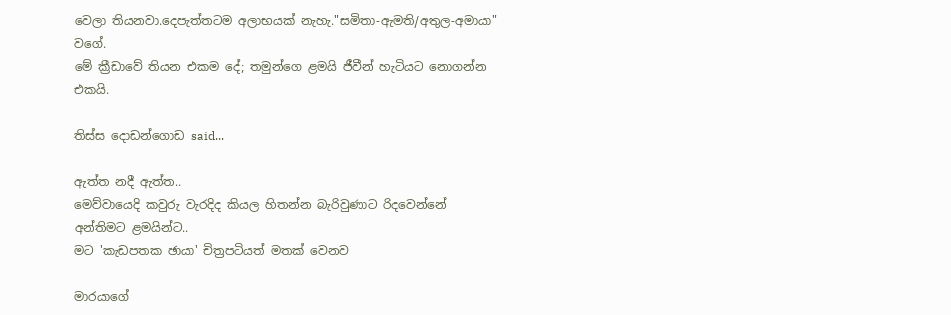වෙලා තියනවා.දෙපැත්තටම අලාභයක් නැහැ."සමිතා-ඇමති/අතුල-අමායා" වගේ.
මේ ක්‍රීඩාවේ තියන එකම දේ; තමුන්ගෙ ළමයි ජීවීන් හැටියට නොගන්න එකයි.

තිස්ස දොඩන්ගොඩ said...

ඇත්ත නදී ඇත්ත..
මෙව්වායෙදි කවුරු වැරදිද කියල හිතන්න බැරිවුණාට රිදවෙන්නේ අන්තිමට ළමයින්ට..
මට 'කැඩපතක ඡායා' චිත්‍රපටියත් මතක් වෙනව

මාරයාගේ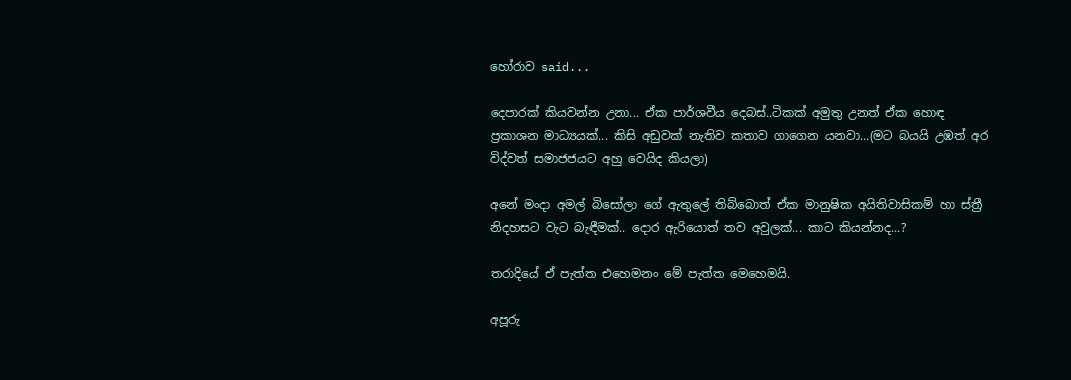හෝරාව said...

දෙපාරක් කියවන්න උනා... ඒක පාර්ශවීය දෙබස්..ටිකක් අමුතු උනත් ඒක හොඳ ප්‍රකාශන මාධ්‍යයක්... කිසි අඩුවක් නැතිව කතාව ගාගෙන යනවා...(මට බයයි උඹත් අර විද්වත් සමාජජයට අහු වෙයිද කියලා)

අනේ මංදා අමල් බිසෝලා ගේ ඇතුලේ තිබ්බොත් ඒක මානුෂික අයිතිවාසිකම් හා ස්ත්‍රී නිදහසට වැට බැඳීමක්.. දොර ඇරියොත් තව අවුලක්... කාට කියන්නද...?

තරාදියේ ඒ පැත්ත එහෙමනං මේ පැත්ත මෙහෙමයි.

අපූරු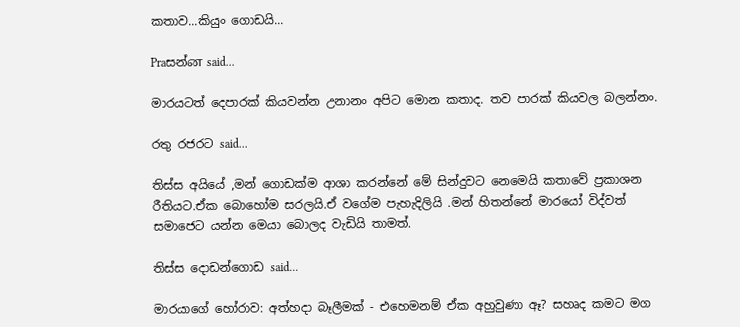කතාව...කියුං ගොඩයි...

Praසන්ன said...

මාරයටත් දෙපාරක් කියවන්න උනානං අපිට මොන කතාද. තව පාරක් කියවල බලන්නං.

රතු රජරට said...

තිස්ස අයියේ ,මන් ගොඩක්ම ආශා කරන්නේ මේ සින්දුවට නෙමෙයි කතාවේ ප්‍රකාශන රීතියට.ඒක බොහෝම සරලයි.ඒ වගේම පැහැදිලියි .මන් හිතන්නේ මාරයෝ විද්වත් සමාජෙට යන්න මෙයා බොලද වැඩියි තාමත්.

තිස්ස දොඩන්ගොඩ said...

මාරයාගේ හෝරාව: අත්හදා බෑලීමක් - එහෙමනම් ඒක අහුවුණා ඈ? සහෘද කමට මග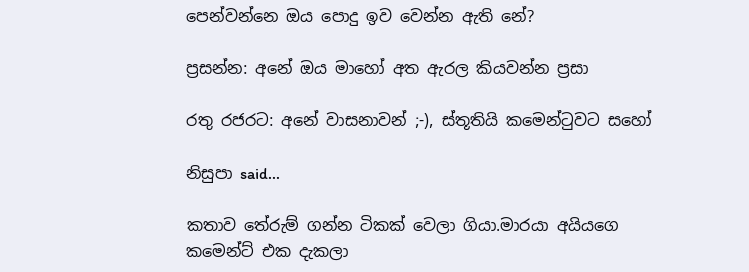පෙන්වන්නෙ ඔය පොදු ඉව වෙන්න ඇති නේ?

ප්‍රසන්න: අනේ ඔය මාහෝ අත ඇරල කියවන්න ප්‍රසා

රතු රජරට: අනේ වාසනාවන් ;-), ස්තූතියි කමෙන්ටුවට සහෝ

නිසුපා said...

කතාව තේරුම් ගන්න ටිකක් වෙලා ගියා.මාරයා අයියගෙ කමෙන්ට් එක දැකලා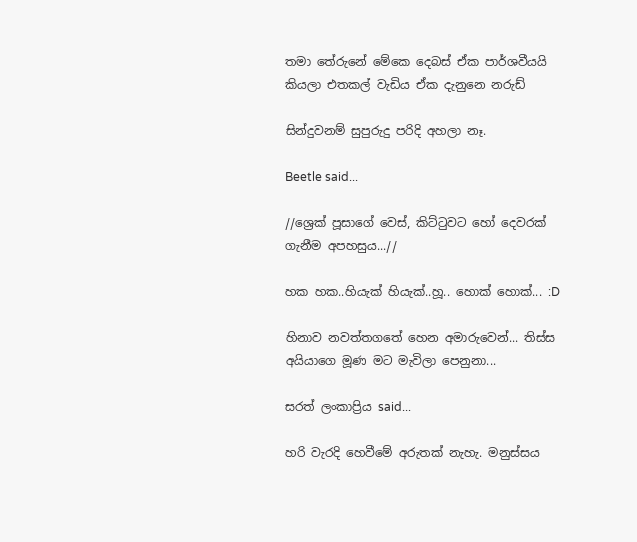තමා තේරුනේ මේකෙ දෙබස් ඒක පාර්ශවීයයි කියලා එතකල් වැඩිය ඒක දැනුනෙ නරුඩ්

සින්දුවනම් සුපුරුදු පරිදි අහලා නෑ.

Beetle said...

//ශ්‍රෙක් පූසාගේ වෙස්, කිට්ටුවට හෝ දෙවරක් ගැනීම අපහසුය...//

හක හක..හියැක් හියැක්..හූ.. හොක් හොක්... :D

හිනාව නවත්තගතේ හෙන අමාරුවෙන්... තිස්ස අයියාගෙ මූණ මට මැවිලා පෙනුනා...

සරත් ලංකාප්‍රිය said...

හරි වැරදි හෙවීමේ අරුතක් නැහැ. මනුස්සය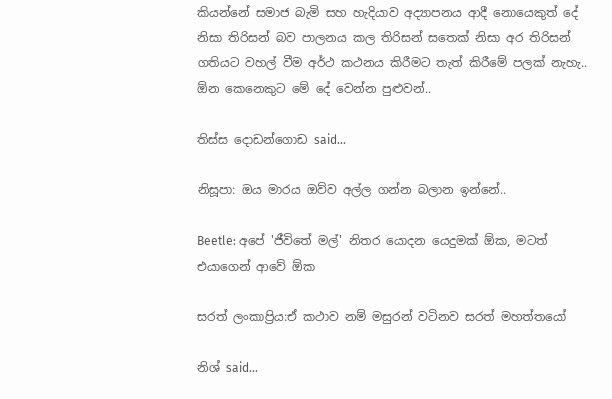කියන්නේ සමාජ බැමි සහ හැදියාව අද්‍යාපනය ආදී නොයෙකුත් දේ නිසා තිරිසන් බව පාලනය කල තිරිසන් සතෙක් නිසා අර තිරිසන් ගතියට වහල් වීම අර්ථ කථනය කිරීමට තැත් කිරීමේ පලක් නැහැ.. ඕන කෙනෙකුට මේ දේ වෙන්න පුළුවන්..

තිස්ස දොඩන්ගොඩ said...

නිසූපා: ඔය මාරය ඔව්ව අල්ල ගන්න බලාන ඉන්නේ..

Beetle: අපේ 'ජීවිතේ මල්' නිතර යොදන යෙදුමක් ඕක, මටත් එයාගෙන් ආවේ ඕක

සරත් ලංකාප්‍රිය:ඒ කථාව නම් මසුරන් වටිනව සරත් මහත්තයෝ

නිශ් said...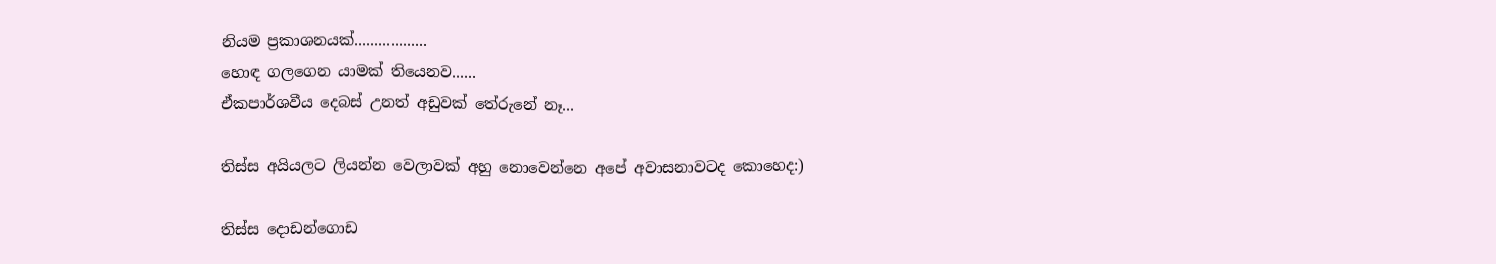නියම ප්‍රකාශනයක්..................
හොඳ ගලගෙන යාමක් තියෙනව......
ඒකපාර්ශවීය දෙබස් උනත් අඩුවක් තේරුනේ නෑ...

තිස්ස අයියලට ලියන්න වෙලාවක් අහු නොවෙන්නෙ අපේ අවාසනාවටද කොහෙද:)

තිස්ස දොඩන්ගොඩ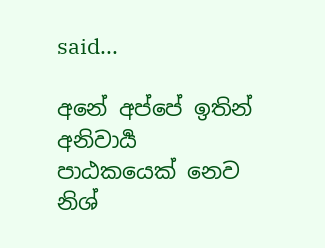said...

අනේ අප්පේ ඉතින් අනිවාර්‍ය පාඨකයෙක් නෙව නිශ්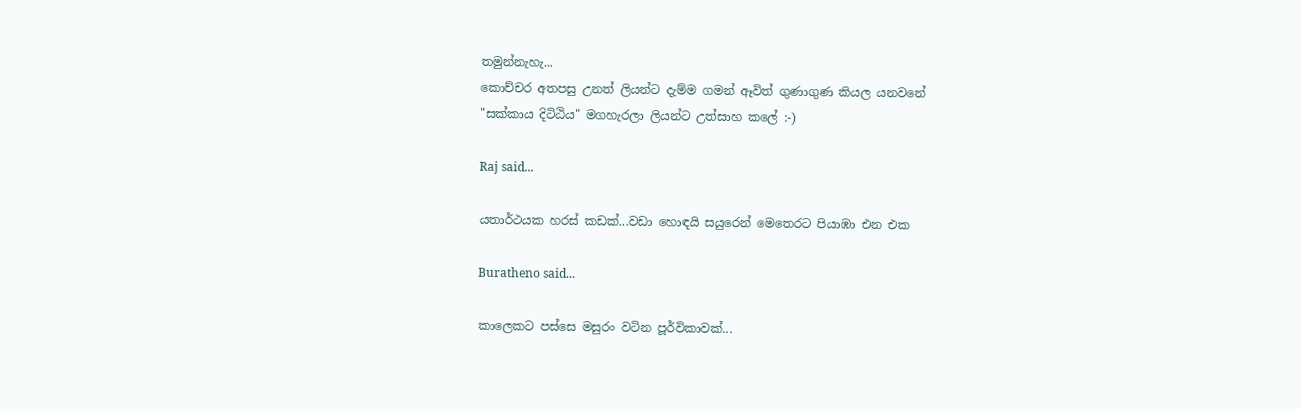තමුන්නැහැ...
කොච්චර අතපසු උනත් ලියන්ට දැම්ම ගමන් ඈවිත් ගුණාගුණ කියල යනවනේ
"සක්කාය දිටිඨිය" මගහැරලා ලියන්ට උත්සාහ කලේ :-)

Raj said...

යතාර්ථයක හරස් කඩක්...වඩා හොඳයි සයුරෙන් මෙතෙරට පියාඹා එන එක

Buratheno said...

කාලෙකට පස්සෙ මසුරං වටින පූර්විකාවක්...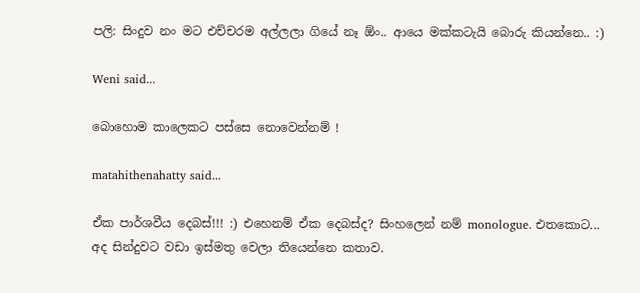පලි: සිංදුව නං මට එච්චරම අල්ලලා ගියේ නෑ ඕං.. ආයෙ මක්කටැයි බොරු කියන්නෙ.. :)

Weni said...

බොහොම කාලෙකට පස්සෙ නොවෙන්නම් !

matahithenahatty said...

ඒක පාර්ශවීය දෙබස්!!! :) එහෙනම් ඒක දෙබස්ද? සිංහලෙන් නම් monologue. එතකොට...
අද සින්දුවට වඩා ඉස්මතු වෙලා තියෙන්නෙ කතාව.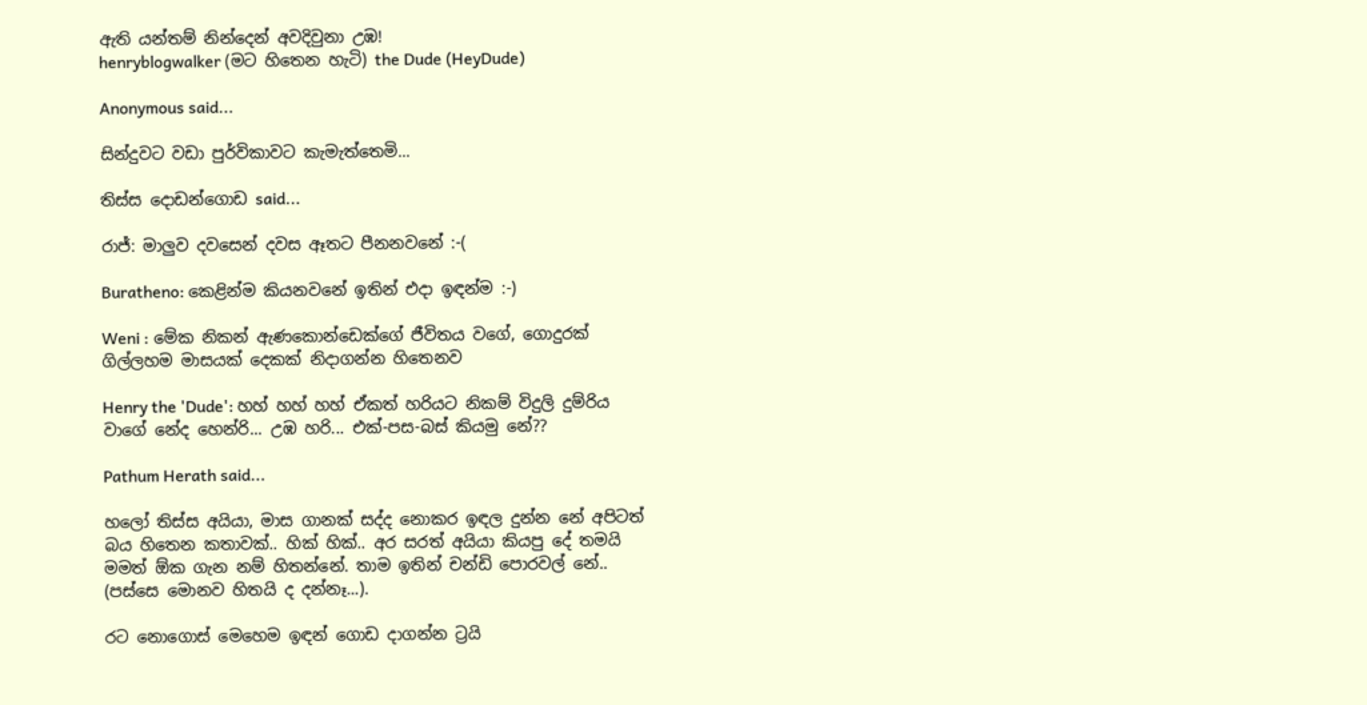ඇති යන්තම් නින්දෙන් අවදිවුනා උඹ!
henryblogwalker (මට හිතෙන හැටි) the Dude (HeyDude)

Anonymous said...

සින්දුවට වඩා පුර්විකාවට කැමැත්තෙමි...

තිස්ස දොඩන්ගොඩ said...

රාජ්: මාලුව දවසෙන් දවස ඈතට පීනනවනේ :-(

Buratheno: කෙළින්ම කියනවනේ ඉතින් එදා ඉඳන්ම :-)

Weni : මේක නිකන් ඇණකොන්ඩෙක්ගේ ජීවිතය වගේ, ගොදුරක් ගිල්ලහම මාසයක් දෙකක් නිදාගන්න හිතෙනව

Henry the 'Dude': හහ් හහ් හහ් ඒකත් හරියට නිකම් විදුලි දුම්රිය වාගේ නේද හෙන්රි... උඹ හරි... එක්-පස-බස් කියමු නේ??

Pathum Herath said...

හලෝ තිස්ස අයියා, මාස ගානක් සද්ද නොකර ඉඳල දුන්න නේ අපිටත් බය හිතෙන කතාවක්.. හික් හික්.. අර සරත් අයියා කියපු දේ තමයි මමත් ඕක ගැන නම් හිතන්නේ. තාම ඉතින් චන්ඩි පොරවල් නේ.. (පස්සෙ මොනව හිතයි ද දන්නෑ...).

රට නොගොස් මෙහෙම ඉඳන් ගොඩ දාගන්න ට්‍රයි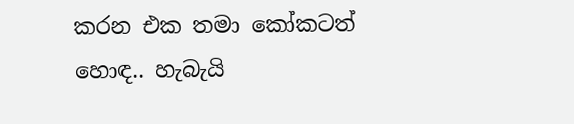කරන එක තමා කෝකටත් හොඳ.. හැබැයි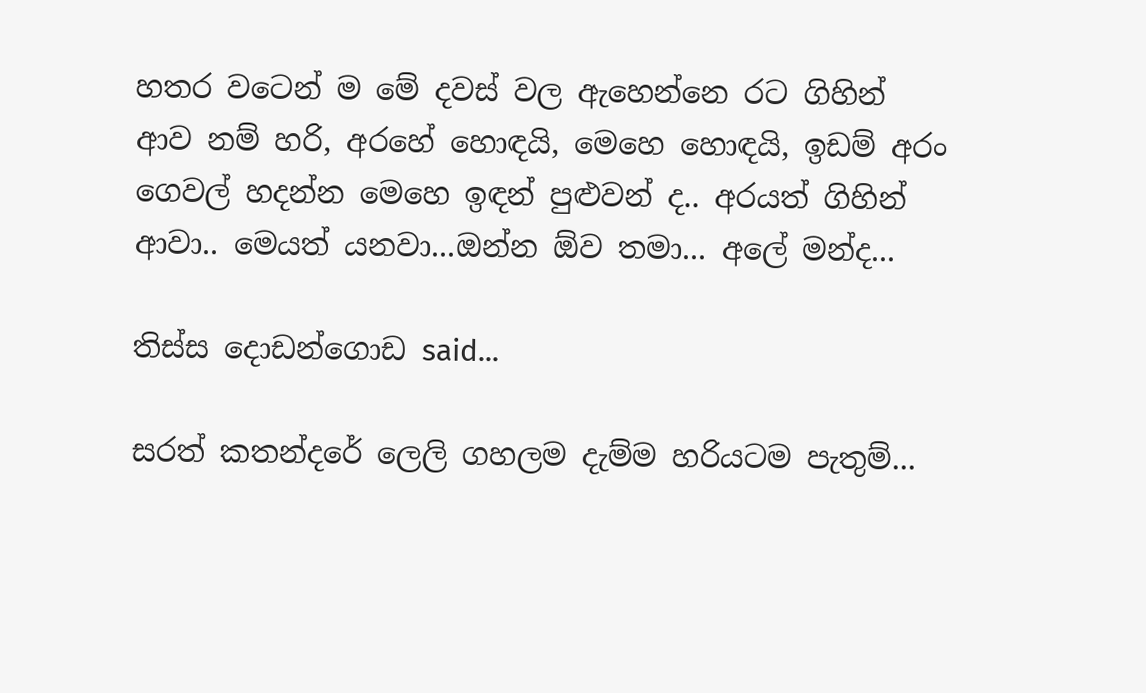හතර වටෙන් ම මේ දවස් වල ඇහෙන්නෙ රට ගිහින් ආව නම් හරි, අරහේ හොඳයි, මෙහෙ හොඳයි, ඉඩම් අරං ගෙවල් හදන්න මෙහෙ ඉඳන් පුළුවන් ද.. අරයත් ගිහින් ආවා.. මෙයත් යනවා...ඔන්න ඕව තමා... අලේ මන්ද...

තිස්ස දොඩන්ගොඩ said...

සරත් කතන්දරේ ලෙලි ගහලම දැම්ම හරියටම පැතුම්...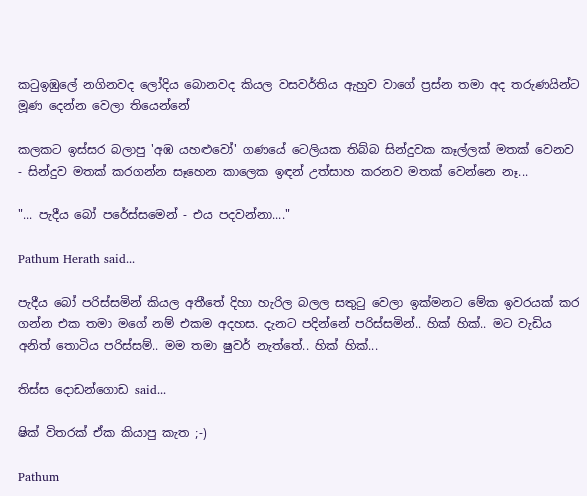කටුඉඹුලේ නගිනවද ලෝදිය බොනවද කියල වසවර්තිය ඇහුව වාගේ ප්‍රස්න තමා අද තරුණයින්ට මූණ දෙන්න වෙලා තියෙන්නේ

කලකට ඉස්සර බලාපු 'අඹ යහළුවෝ' ගණයේ ටෙලියක තිබ්බ සින්දුවක කෑල්ලක් මතක් වෙනව - සින්දුව මතක් කරගන්න සෑහෙන කාලෙක ඉඳන් උත්සාහ කරනව මතක් වෙන්නෙ නෑ...

"... පැදීය බෝ පරේස්සමෙන් - එය පදවන්නා...."

Pathum Herath said...

පැදීය බෝ පරිස්සමින් කියල අතීතේ දිහා හැරිල බලල සතුටු වෙලා ඉක්මනට මේක ඉවරයක් කර ගන්න එක තමා මගේ නම් එකම අදහස. දැනට පදින්නේ පරිස්සමින්.. හික් හික්.. මට වැඩිය අනිත් තොටිය පරිස්සම්.. මම තමා ෂුවර් නැත්තේ.. හික් හික්...

තිස්ස දොඩන්ගොඩ said...

ෂික් විතරක් ඒක කියාපු කැත ;-)

Pathum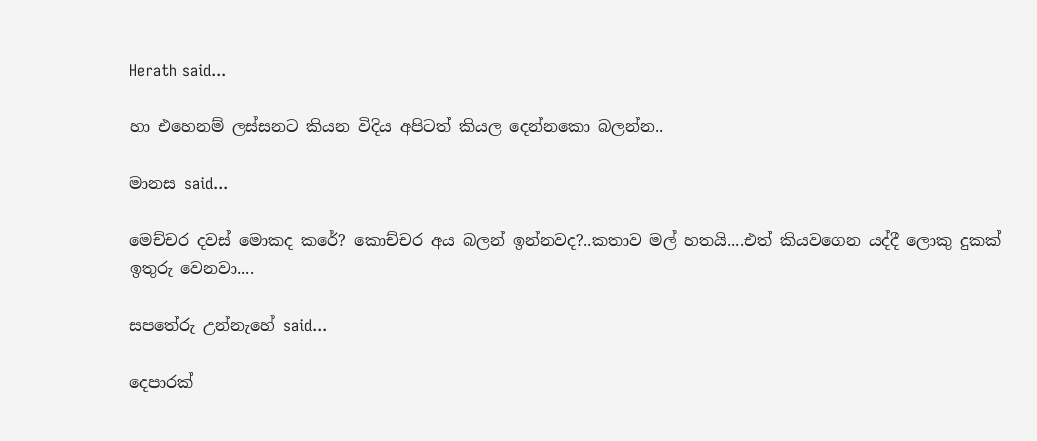Herath said...

හා එහෙනම් ලස්සනට කියන විදිය අපිටත් කියල දෙන්නකො බලන්න..

මානස said...

මෙච්චර දවස් මොකද කරේ? කොච්චර අය බලන් ඉන්නවද?..කතාව මල් හතයි....එත් කියවගෙන යද්දී ලොකු දුකක් ඉතුරු වෙනවා....

සපතේරු උන්නැහේ said...

දෙපාරක්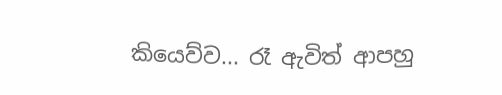කියෙව්ව... රෑ ඇවිත් ආපහු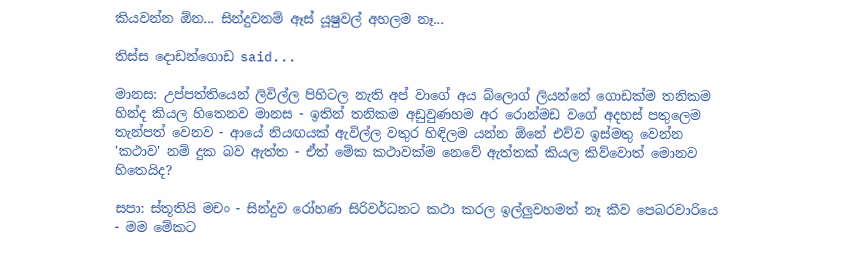කියවන්න ඕන... සින්දුවනම් ඈස් යූෂුවල් අහලම නෑ...

තිස්ස දොඩන්ගොඩ said...

මානස: උප්පත්තියෙන් ලිවිල්ල පිහිටල නැති අප් වාගේ අය බ්ලොග් ලියන්නේ ගොඩක්ම තනිකම හින්ද කියල හිතෙනව මානස - ඉතින් තනිකම අඩුවුණහම අර රොන්මඩ වගේ අදහස් පතුලෙම තැන්පත් වෙනව - ආයේ නියඟයක් ඇවිල්ල වතුර හිඳිලම යන්න ඕනේ එව්ව ඉස්මතු වෙන්න
'කථාව' නම් දුක බව ඇත්ත - ඒත් මේක කථාවක්ම නෙවේ ඇත්තක් කියල කිව්වොත් මොනව හිතෙයිද?

සපා: ස්තූතියි මචං - සින්දුව රෝහණ සිරිවර්ධනට කථා කරල ඉල්ලුවහමත් නෑ කීව පෙබරවාරියෙ - මම මේකට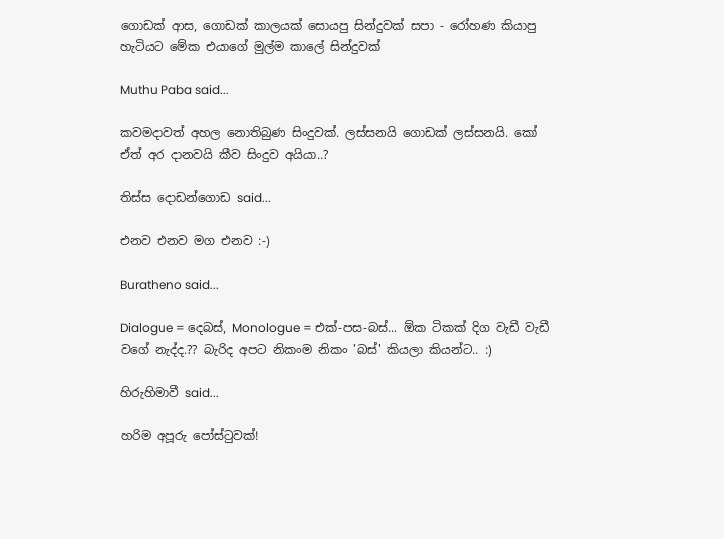ගොඩක් ආස, ගොඩක් කාලයක් සොයපු සින්දුවක් සපා - රෝහණ කියාපු හැටියට මේක එයාගේ මුල්ම කාලේ සින්දුවක්

Muthu Paba said...

කවමදාවත් අහල නොතිබුණ සිංදුවක්. ලස්සනයි ගොඩක් ලස්සනයි. කෝ ඒත් අර දානවයි කීව සිංදුව අයියා..?

තිස්ස දොඩන්ගොඩ said...

එනව එනව මග එනව :-)

Buratheno said...

Dialogue = දෙබස්, Monologue = එක්-පස-බස්... ඕක ටිකක් දිග වැඩී වැඩී වගේ නැද්ද.?? බැරිද අපට නිකංම නිකං 'බස්' කියලා කියන්ට.. :)

හිරුහිමාවී said...

හරිම අපූරු පෝස්ටුවක්!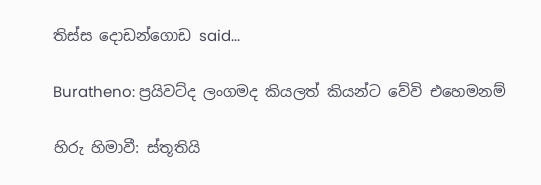තිස්ස දොඩන්ගොඩ said...

Buratheno: ප්‍රයිවට්ද ලංගමද කියලත් කියන්ට වේවි එහෙමනම්

හිරු හිමාවී: ස්තූතියි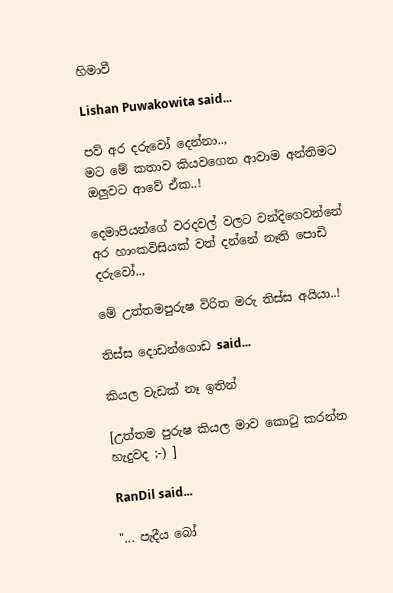හිමාවී

Lishan Puwakowita said...

පව් අර දරුවෝ දෙන්නා..,
මට මේ කතාව කියවගෙන ආවාම අන්තිමට ඔලුවට ආවේ ඒක..!

දෙමාපියන්ගේ වරදවල් වලට වන්දිගෙවන්නේ අර හාංකවිසියක් වත් දන්නේ නෑති පොඩි දරුවෝ..,

මේ උත්තමපුරුෂ විරිත මරු තිස්ස අයියා..!

තිස්ස දොඩන්ගොඩ said...

කියල වැඩක් නෑ ඉතින්

[උත්තම පුරුෂ කියල මාව කොටු කරන්න හැදුවද ;-) ]

RanDil said...

"... පැදීය බෝ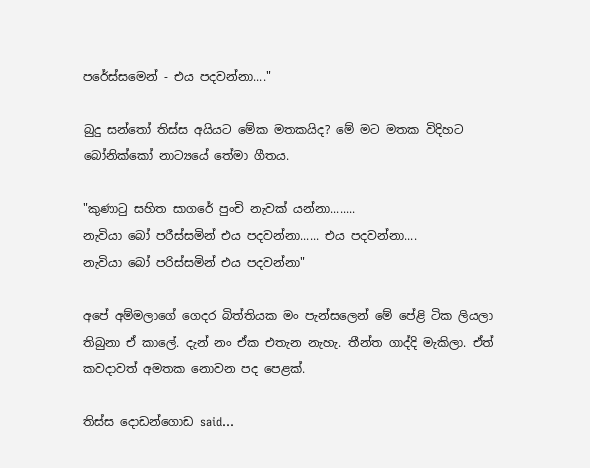පරේස්සමෙන් - එය පදවන්නා...."

බුදු සන්තෝ තිස්ස අයියට මේක මතකයිද? මේ මට මතක විදිහට බෝනික්කෝ නාට්‍යයේ තේමා ගීතය.

"කුණාටු සහිත සාගරේ පුංචි නැවක් යන්නා........
නැවියා බෝ පරීස්සමින් එය පදවන්නා...... එය පදවන්නා....
නැවියා බෝ පරිස්සමින් එය පදවන්නා"

අපේ අම්මලාගේ ගෙදර බිත්තියක මං පැන්සලෙන් මේ පේළි ටික ලියලා තිබුනා ඒ කාලේ. දැන් නං ඒක එතැන නැහැ. තීන්ත ගාද්දි මැකිලා. ඒත් කවදාවත් අමතක නොවන පද පෙළක්.

තිස්ස දොඩන්ගොඩ said...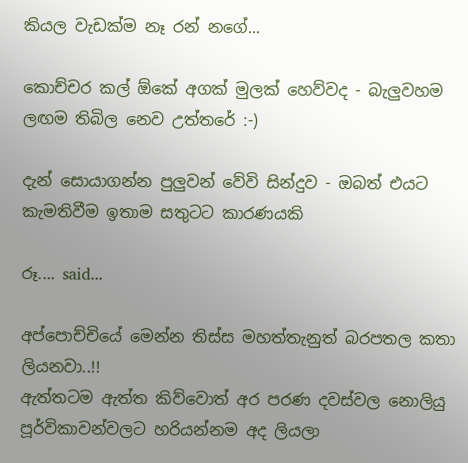කියල වැඩක්ම නෑ රන් නගේ...

කොච්චර කල් ඕකේ අගක් මුලක් හෙව්වද - බැලුවහම ලඟම තිබිල නෙව උත්තරේ :-)

දැන් සොයාගන්න පුලුවන් වේවි සින්දුව - ඔබත් එයට කැමතිවීම ඉතාම සතුටට කාරණයකි

රූ.... said...

අප්පොච්චියේ මෙන්න තිස්ස මහත්තැනුත් බරපතල කතා ලියනවා..!!
ඇත්තටම ඇත්ත කිව්වොත් අර පරණ දවස්වල නොලියු පූර්විකාවන්වලට හරියන්නම අද ලියලා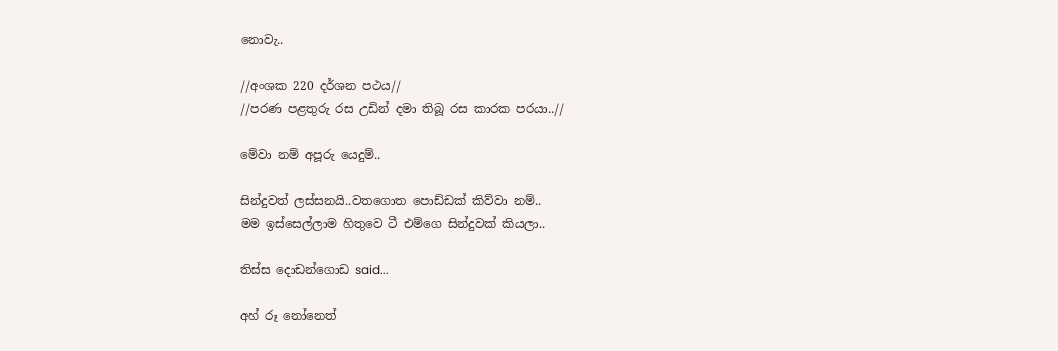නොවැ..

//අංශක 220 දර්ශන පථය//
//පරණ පළතුරු රස උඩින් දමා තිබූ රස කාරක පරයා..//

මේවා නම් අපූරු යෙදුම්..

සින්දුවත් ලස්සනයි..වතගොත පොඩ්ඩක් කිව්වා නම්..
මම ඉස්සෙල්ලාම හිතුවෙ ටී එම්ගෙ සින්දුවක් කියලා..

තිස්ස දොඩන්ගොඩ said...

අහ් රූ නෝනෙත්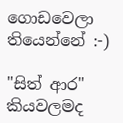ගොඩවෙලා තියෙන්නේ :-)

"සිත් ආර" කියවලමද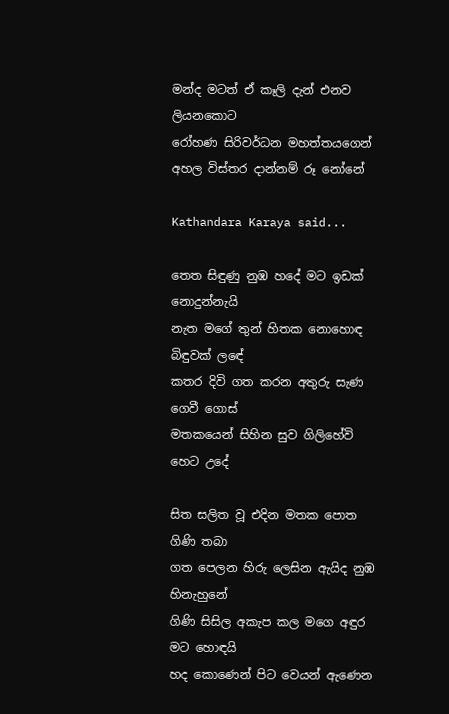මන්ද මටත් ඒ කෑලි දැන් එනව ලියනකොට
රෝහණ සිරිවර්ධන මහත්තයගෙන් අහල විස්තර දාන්නම් රූ නෝනේ

Kathandara Karaya said...

තෙත සිඳුණු නුඹ හදේ මට ඉඩක් නොදුන්නැයි
නැත මගේ තුන් හිතක නොහොඳ බිඳුවක් ලඳේ
කතර දිවි ගත කරන අතුරු සැණ ගෙවී ගොස්
මතකයෙන් සිහින සුව ගිලිහේවි හෙට උදේ

සිත සලිත වූ එදින මතක පොත ගිණි තබා
ගත පෙලන හිරු ලෙසින ඇයිද නුඹ හිනැහුනේ
ගිණි සිසිල අකැප කල මගෙ අඳුර මට හොඳයි
හද කොණෙන් පිට වෙයන් ඇණෙන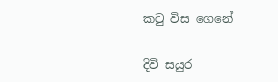කටු විස ගෙනේ

දිවි සයුර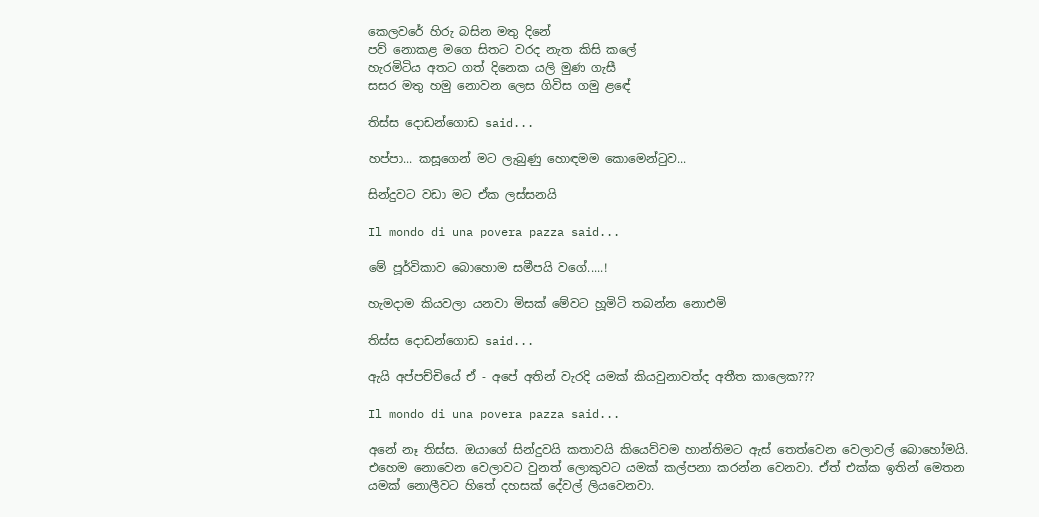කෙලවරේ හිරු බසින මතු දිනේ
පව් නොකළ මගෙ සිතට වරද නැත කිසි කලේ
හැරමිටිය අතට ගත් දිනෙක යලි මුණ ගැසී
සසර මතු හමු නොවන ලෙස ගිවිස ගමු ළඳේ

තිස්ස දොඩන්ගොඩ said...

හප්පා... කසූගෙන් මට ලැබුණු හොඳමම කොමෙන්ටුව...

සින්දුවට වඩා මට ඒක ලස්සනයි

Il mondo di una povera pazza said...

මේ පූර්විකාව බොහොම සමීපයි වගේ.....!

හැමදාම කියවලා යනවා මිසක් මේවට හූමිටි තබන්න නොඑමි

තිස්ස දොඩන්ගොඩ said...

ඇයි අප්පච්චියේ ඒ - අපේ අතින් වැරදි යමක් කියවුනාවත්ද අතීත කාලෙක???

Il mondo di una povera pazza said...

අනේ නෑ තිස්ස. ඔයාගේ සින්දුවයි කතාවයි කියෙව්වම හාන්තිමට ඇස් තෙත්වෙන වෙලාවල් බොහෝමයි. එහෙම නොවෙන වෙලාවට වුනත් ලොකුවට යමක් කල්පනා කරන්න වෙනවා. ඒත් එක්ක ඉතින් මෙතන යමක් නොලීවට හිතේ දහසක් දේවල් ලියවෙනවා.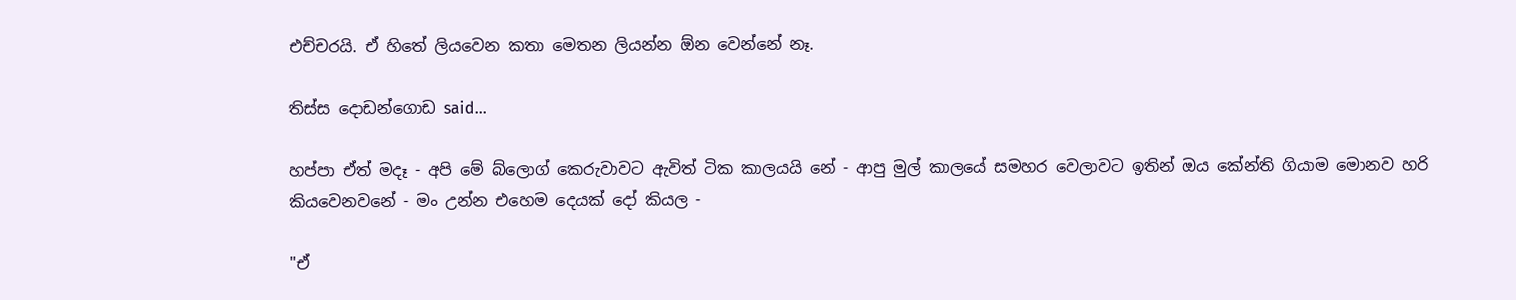එච්චරයි. ඒ හිතේ ලියවෙන කතා මෙතන ලියන්න ඕන වෙන්නේ නෑ.

තිස්ස දොඩන්ගොඩ said...

හප්පා ඒත් මදෑ - අපි මේ බ්ලොග් කෙරුවාවට ඇවිත් ටික කාලයයි නේ - ආපු මුල් කාලයේ සමහර වෙලාවට ඉතින් ඔය කේන්ති ගියාම මොනව හරි කියවෙනවනේ - මං උන්න එහෙම දෙයක් දෝ කියල -

"ඒ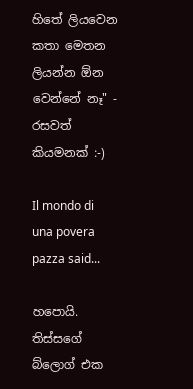හිතේ ලියවෙන කතා මෙතන ලියන්න ඕන වෙන්නේ නෑ" - රසවත් කියමනක් :-)

Il mondo di una povera pazza said...

හපොයි. තිස්සගේ බ්ලොග් එක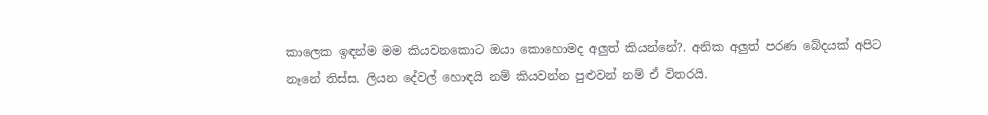කාලෙක ඉඳන්ම මම කියවනකොට ඔයා කොහොමද අලුත් කියන්නේ?. අනික අලුත් පරණ බේදයක් අපිට නෑනේ තිස්ස. ලියන දේවල් හොඳයි නම් කියවන්න පුළුවන් නම් ඒ විතරයි.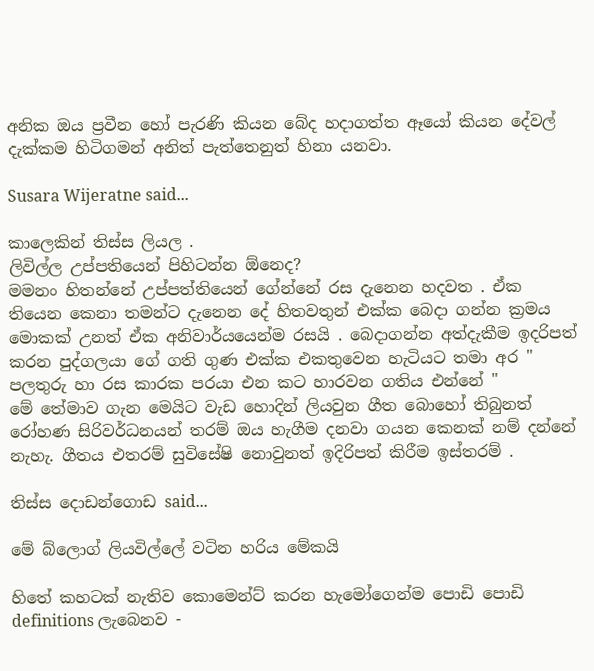අනික ඔය ප්‍රවීන හෝ පැරණි කියන බේද හදාගත්ත ඈයෝ කියන දේවල් දැක්කම හිටිගමන් අනිත් පැත්තෙනුත් හිනා යනවා.

Susara Wijeratne said...

කාලෙකින් තිස්ස ලියල .
ලිවිල්ල උප්පතියෙන් පිහිටන්න ඕනෙද?
මමනං හිතන්නේ උප්පත්තියෙන් ගේන්නේ රස දැනෙන හදවත . ඒක තියෙන කෙනා තමන්ට දැනෙන දේ හිතවතුන් එක්ක බෙදා ගන්න ක්‍රමය මොකක් උනත් ඒක අනිවාර්යයෙන්ම රසයි . බෙදාගන්න අත්දැකීම ඉදරිපත් කරන පුද්ගලයා ගේ ගති ගුණ එක්ක එකතුවෙන හැටියට තමා අර " පලතුරු හා රස කාරක පරයා එන කට හාරවන ගතිය එන්නේ "
මේ තේමාව ගැන මෙයිට වැඩ හොදින් ලියවුන ගීත බොහෝ තිබුනත් රෝහණ සිරිවර්ධනයන් තරම් ඔය හැගීම දනවා ගයන කෙනක් නම් දන්නේ නැහැ. ගීතය එතරම් සුවිසේෂි නොවුනත් ඉදිරිපත් කිරීම ඉස්තරම් .

තිස්ස දොඩන්ගොඩ said...

මේ බ්ලොග් ලියවිල්ලේ වටින හරිය මේකයි

හිතේ කහටක් නැතිව කොමෙන්ට් කරන හැමෝගෙන්ම පොඩි පොඩි definitions ලැබෙනව -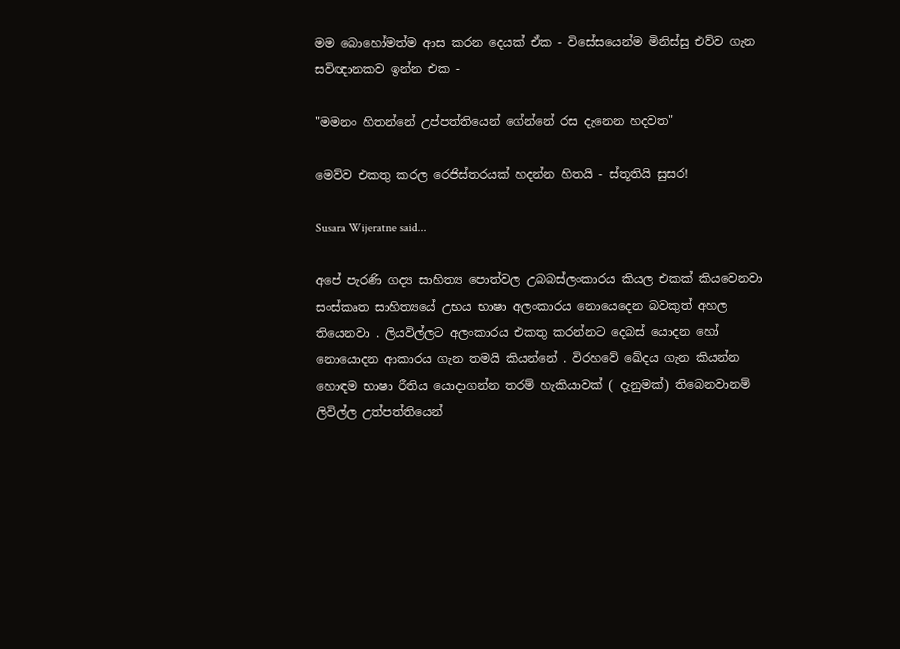මම බොහෝමත්ම ආස කරන දෙයක් ඒක - විසේසයෙන්ම මිනිස්සු එව්ව ගැන සවිඥානකව ඉන්න එක -

"මමනං හිතන්නේ උප්පත්තියෙන් ගේන්නේ රස දැනෙන හදවත"

මෙව්ව එකතු කරල රෙජිස්තරයක් හදන්න හිතයි - ස්තූතියි සුසර!

Susara Wijeratne said...

අපේ පැරණි ගද්‍ය සාහිත්‍ය පොත්වල උබබස්ලංකාරය කියල එකක් කියවෙනවා සංස්කෘත සාහිත්‍යයේ උභය භාෂා අලංකාරය නොයෙදෙන බවකුත් අහල තියෙනවා . ලියවිල්ලට අලංකාරය එකතු කරන්නට දෙබස් යොදන හෝ නොයොදන ආකාරය ගැන තමයි කියන්නේ . විරහවේ ඛේදය ගැන කියන්න හොඳම භාෂා රීතිය යොදාගන්න තරම් හැකියාවක් ( දැනුමක්) තිබෙනවානම් ලිවිල්ල උත්පත්තියෙන්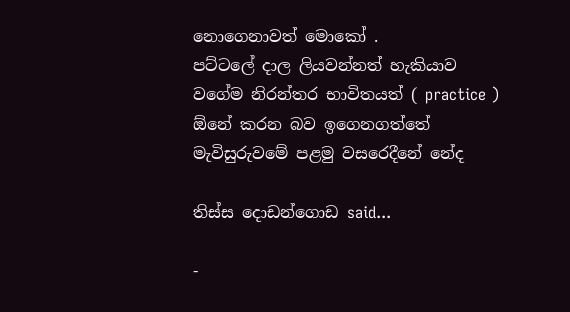නොගෙනාවත් මොකෝ .
පට්ටලේ දාල ලියවන්නත් හැකියාව වගේම නිරන්තර භාවිතයත් ( practice ) ඕනේ කරන බව ඉගෙනගත්තේ මැවිසුරුවමේ පළමු වසරෙදීනේ නේද

තිස්ස දොඩන්ගොඩ said...

-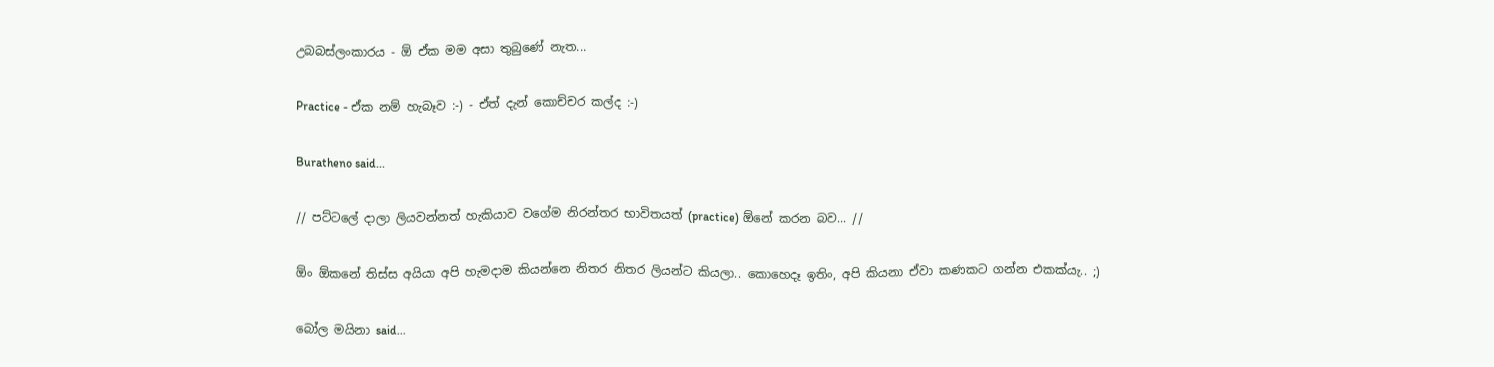උබබස්ලංකාරය - ඕ ඒක මම අසා තුබුණේ නැත...

Practice - ඒක නම් හැබෑව :-) - ඒත් දැන් කොච්චර කල්ද :-)

Buratheno said...

// පට්ට‍ලේ දාලා ලියවන්නත් හැකියාව වගේම නිරන්තර භාවිතයත් (practice) ඕනේ කරන බව... //

ඕං ඕක‍නේ තිස්ස අයියා අපි හැමදාම කියන්නෙ නිතර නිතර ලියන්ට කියලා.. කොහෙදෑ ඉතිං, අපි කියනා ඒවා කණකට ගන්න එකක්යැ.. ;)

බෝල මයිනා said...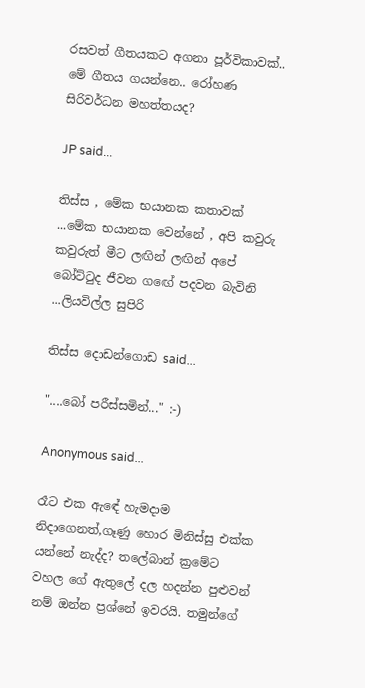රසවත් ගීතයකට අගනා පූර්විකාවක්.. මේ ගීතය ගයන්නෙ.. රෝහණ සිරිවර්ධන මහත්තයද?

JP said...

තිස්ස , මේක භයානක කතාවක් ...මේක භයානක වෙන්නේ , අපි කවුරු කවුරුත් මීට ලඟින් ලඟින් අපේ බෝට්ටුද ජීවන ගඟේ පදවන බැවිනි ...ලියවිල්ල සුපිරි

තිස්ස දොඩන්ගොඩ said...

"....බෝ පරීස්සමින්..." :-)

Anonymous said...

රෑට එක ඇඳේ හැමදාම නිදාගෙනත්,ගෑණු හොර මිනිස්සු එක්ක යන්නේ නැද්ද? තලේබාන් ක්‍රමේට වහල ගේ ඇතුලේ දල හදන්න පුළුවන් නම් ඔන්න ප්‍රශ්නේ ඉවරයි. තමුන්ගේ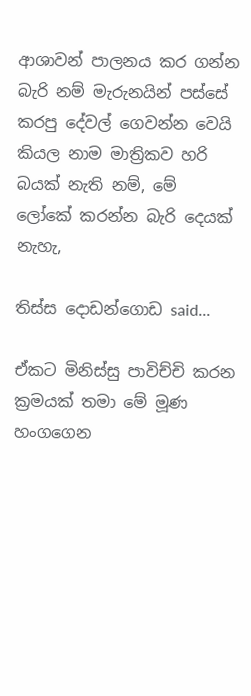ආශාවන් පාලනය කර ගන්න බැරි නම් මැරුනයින් පස්සේ කරපු දේවල් ගෙවන්න වෙයි කියල නාම මාත්‍රිකව හරි බයක් නැති නම්, මේ ලෝකේ කරන්න බැරි දෙයක් නැහැ,

තිස්ස දොඩන්ගොඩ said...

ඒකට මිනිස්සු පාවිච්චි කරන ක්‍රමයක් තමා මේ මූණ හංගගෙන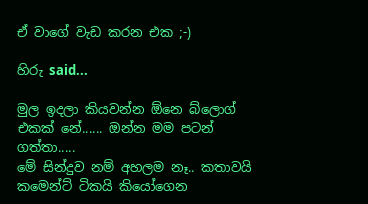ඒ වාගේ වැඩ කරන එක ;-)

හිරු said...

මුල ඉදලා කියවන්න ඕනෙ බ්ලොග් එකක් නේ...... ඔන්න මම පටන් ගත්තා.....
මේ සින්දුව නම් අහලම නෑ.. කතාවයි කමෙන්ට් ටිකයි කියෝගෙන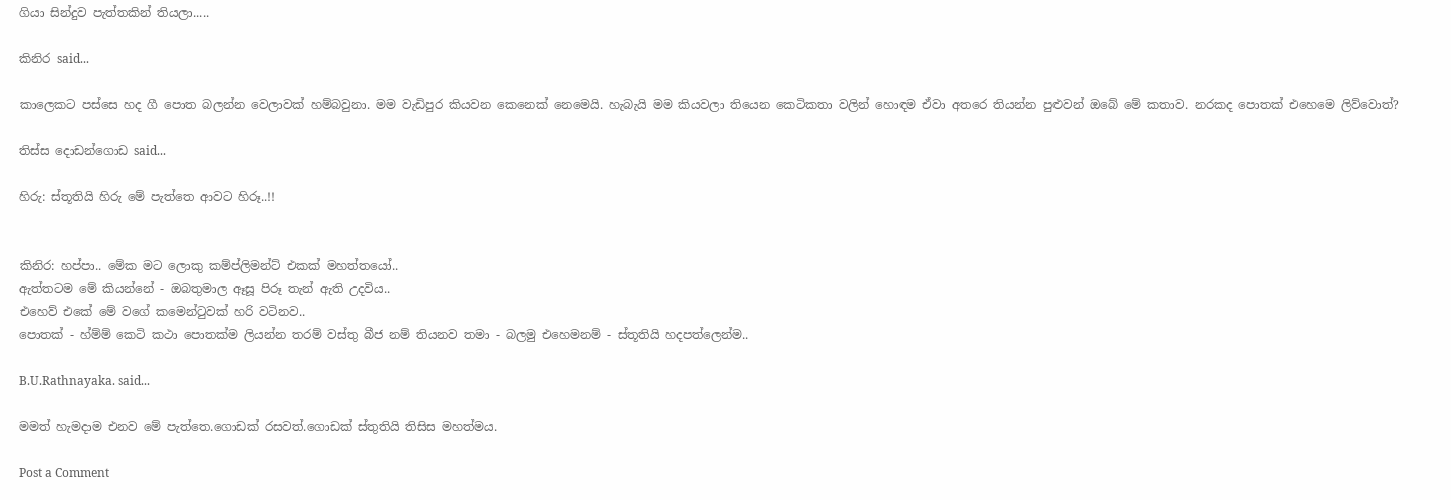ගියා සින්දුව පැත්තකින් තියලා.....

කිනිර said...

කාලෙකට පස්සෙ හද ගී පොත බලන්න වෙලාවක් හම්බවුනා. මම වැඩිපුර කියවන කෙනෙක් නෙමෙයි. හැබැයි මම කියවලා තියෙන කෙටිකතා වලින් හොඳම ඒවා අතරෙ තියන්න පුළුවන් ඔබේ මේ කතාව. නරකද පොතක් එහෙමෙ ලිව්වොත්?

තිස්ස දොඩන්ගොඩ said...

හිරු: ස්තූතියි හිරු මේ පැත්තෙ ආවට හිරූ..!!


කිනිර: හප්පා.. මේක මට ලොකු කම්ප්ලිමන්ට් එකක් මහත්තයෝ..
ඇත්තටම මේ කියන්නේ - ඔබතුමාල ඈසූ පිරූ තැන් ඇති උදවිය..
එහෙව් එකේ මේ වගේ කමෙන්ටුවක් හරි වටිනව..
පොතක් - හ්ම්ම් කෙටි කථා පොතක්ම ලියන්න තරම් වස්තු බීජ නම් තියනව තමා - බලමු එහෙමනම් - ස්තූතියි හදපත්ලෙන්ම..

B.U.Rathnayaka. said...

මමත් හැමදාම එනව මේ පැත්තෙ.ගොඩක් රසවත්.ගොඩක් ස්තුතියි තිසිස මහත්මය.

Post a Comment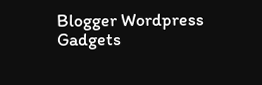Blogger Wordpress Gadgets